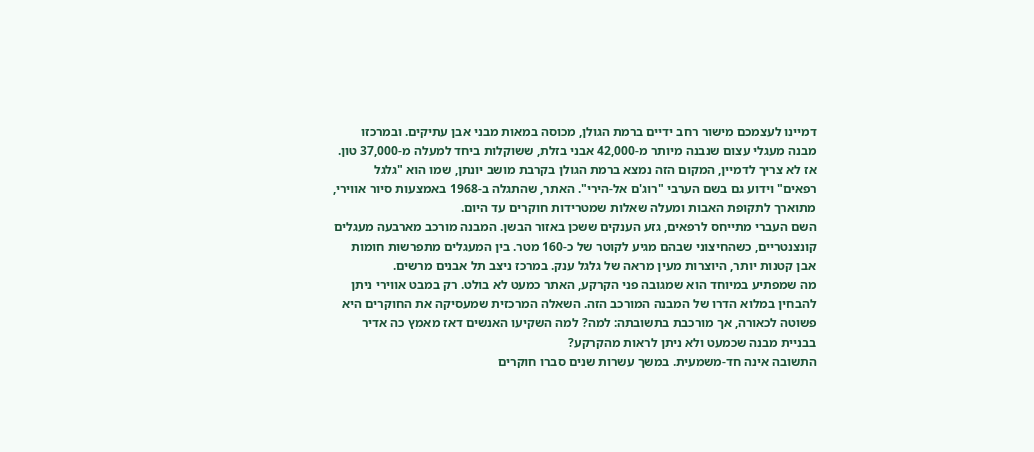דמיינו לעצמכם מישור רחב ידיים ברמת הגולן, מכוסה במאות מבני אבן עתיקים. ובמרכזו מבנה מעגלי עצום שנבנה מיותר מ-42,000 אבני בזלת, ששוקלות ביחד למעלה מ-37,000 טון. אז לא צריך לדמיין, המקום הזה נמצא ברמת הגולן בקרבת מושב יונתן, שמו הוא "גלגל רפאים" וידוע גם בשם הערבי "רוג'ם אל-הירי". האתר, שהתגלה ב-1968 באמצעות סיור אווירי, מתוארך לתקופת האבות ומעלה שאלות שמטרידות חוקרים עד היום.
השם העברי מתייחס לרפאים, גזע הענקים ששכן באזור הבשן. המבנה מורכב מארבעה מעגלים קונצנטריים, כשהחיצוני שבהם מגיע לקוטר של כ-160 מטר. בין המעגלים מתפרשות חומות אבן קטנות יותר, היוצרות מעין מראה של גלגל ענק. במרכז ניצב תל אבנים מרשים.
מה שמפתיע במיוחד הוא שמגובה פני הקרקע, האתר כמעט לא בולט. רק במבט אווירי ניתן להבחין במלוא הדרו של המבנה המורכב הזה. השאלה המרכזית שמעסיקה את החוקרים היא פשוטה לכאורה, אך מורכבת בתשובתה: למה? למה השקיעו האנשים דאז מאמץ כה אדיר בבניית מבנה שכמעט ולא ניתן לראות מהקרקע?
התשובה אינה חד-משמעית. במשך עשרות שנים סברו חוקרים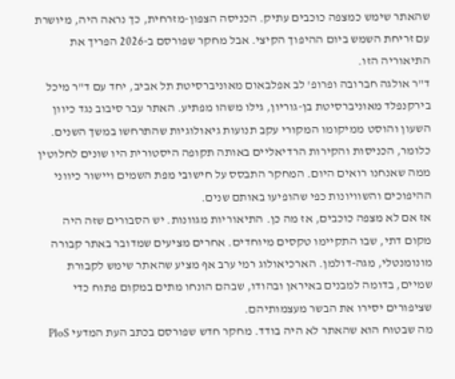שהאתר שימש כמצפה כוכבים עתיק. הכניסה הצפון-מזרחית, כך נראה היה, מיושרת עם זריחת השמש ביום ההיפוך הקיצי. אבל מחקר שפורסם ב-2026 הפריך את התיאוריה הזו.
ד"ר אולגה חברובה ופרופ' לב אפלבאום מאוניברסיטת תל אביב, יחד עם ד"ר מיכל בירקנפלד מאוניברסיטת בן-גוריון, גילו משהו מפתיע. האתר עבר סיבוב נגד כיוון השעון והוסט ממיקומו המקורי עקב תנועות גיאולוגיות שהתרחשו במשך השנים. כלומר, הכניסות והקירות הרדיאליים באותה תקופה היסטורית היו שונים לחלוטין ממה שאנחנו רואים היום. המחקר התבסס על חישובי מפת השמים ויישור כיווני ההיפוכים והשוויונות כפי שהופיעו באותם שנים.
אז אם לא מצפה כוכבים, אז מה כן. התיאוריות מגוונות. יש הסבורים שזה היה מקום דתי, שבו התקיימו טקסים מיוחדים. אחרים מציעים שמדובר באתר קבורה מונומנטלי, מגה-דולמן. הארכיאולוג רמי ערב אף מציע שהאתר שימש לקבורת שמיים, בדומה למבנים באיראן ובהודו, שבהם הונחו מתים במקום פתוח כדי שציפורים יסירו את הבשר מעצמותיהם.
מה שבטוח הוא שהאתר לא היה בודד. מחקר חדש שפורסם בכתב העת המדעי PloS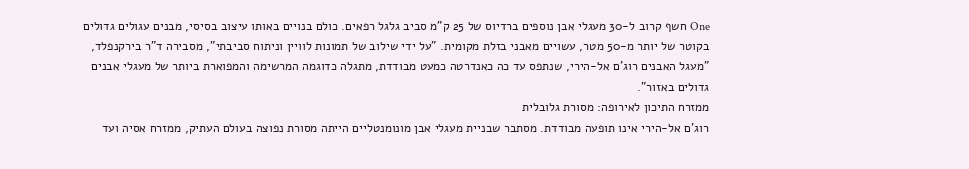One חשף קרוב ל-30 מעגלי אבן נוספים ברדיוס של 25 ק"מ סביב גלגל רפאים. כולם בנויים באותו עיצוב בסיסי, מבנים עגולים גדולים בקוטר של יותר מ-50 מטר, עשויים מאבני בזלת מקומית. "על ידי שילוב של תמונות לוויין וניתוח סביבתי", מסבירה ד"ר בירקנפלד, "מעגל האבנים רוג'ם אל-הירי, שנתפס עד כה כאנדרטה כמעט מבודדת, מתגלה כדוגמה המרשימה והמפוארת ביותר של מעגלי אבנים גדולים באזור".
ממזרח התיכון לאירופה: מסורת גלובלית
רוג'ם אל-הירי אינו תופעה מבודדת. מסתבר שבניית מעגלי אבן מונומנטליים הייתה מסורת נפוצה בעולם העתיק, ממזרח אסיה ועד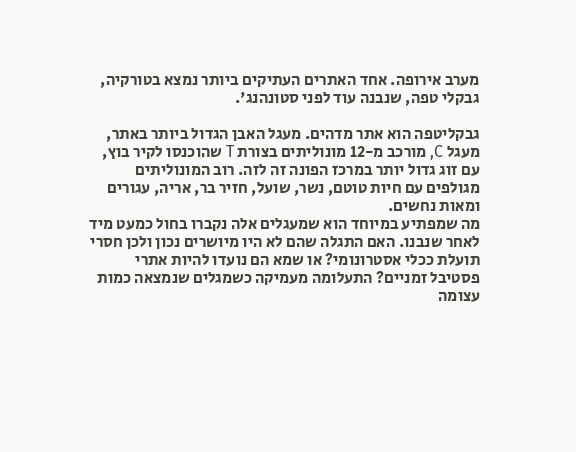מערב אירופה. אחד האתרים העתיקים ביותר נמצא בטורקיה, גבקלי טפה, שנבנה עוד לפני סטונהנג'.

גבקליטפה הוא אתר מדהים. מעגל האבן הגדול ביותר באתר, מעגל C, מורכב מ-12 מונוליתים בצורת T שהוכנסו לקיר בוץ, עם זוג גדול יותר במרכז הפונה זה לזה. רוב המונוליתים מגולפים עם חיות טוטם, נשר, שועל, חזיר בר, אריה, עגורים ומאות נחשים.
מה שמפתיע במיוחד הוא שמעגלים אלה נקברו בחול כמעט מיד לאחר שנבנו. האם התגלה שהם לא היו מיושרים נכון ולכן חסרי תועלת ככלי אסטרונומי? או שמא הם נועדו להיות אתרי פסטיבל זמניים? התעלומה מעמיקה כשמגלים שנמצאה כמות עצומה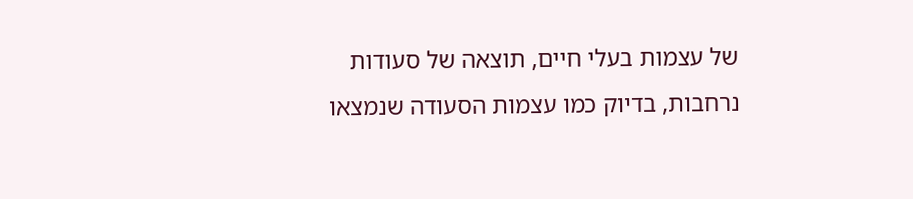של עצמות בעלי חיים, תוצאה של סעודות נרחבות, בדיוק כמו עצמות הסעודה שנמצאו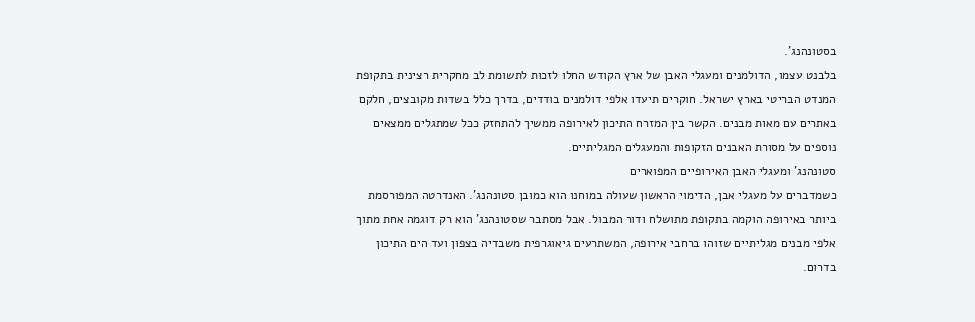בסטונהנג'.
בלבנט עצמו, הדולמנים ומעגלי האבן של ארץ הקודש החלו לזכות לתשומת לב מחקרית רצינית בתקופת המנדט הבריטי בארץ ישראל. חוקרים תיעדו אלפי דולמנים בודדים, בדרך כלל בשדות מקובצים, חלקם באתרים עם מאות מבנים. הקשר בין המזרח התיכון לאירופה ממשיך להתחזק ככל שמתגלים ממצאים נוספים על מסורת האבנים הזקופות והמעגלים המגליתיים.
סטונהנג' ומעגלי האבן האירופיים המפוארים
כשמדברים על מעגלי אבן, הדימוי הראשון שעולה במוחנו הוא כמובן סטונהנג'. האנדרטה המפורסמת ביותר באירופה הוקמה בתקופת מתושלח ודור המבול. אבל מסתבר שסטונהנג' הוא רק דוגמה אחת מתוך אלפי מבנים מגליתיים שזוהו ברחבי אירופה, המשתרעים גיאוגרפית משבדיה בצפון ועד הים התיכון בדרום.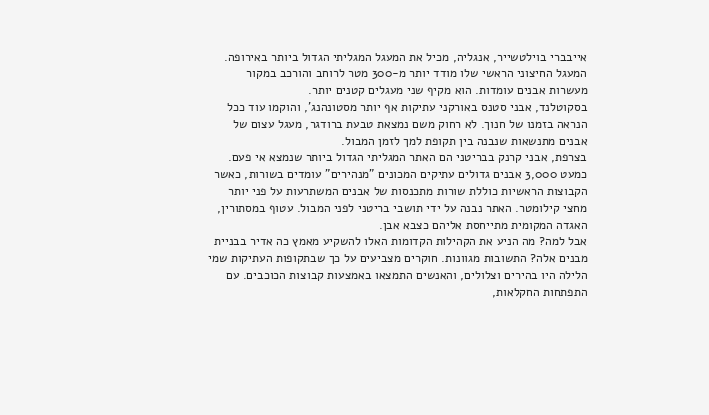אייבברי בוילטשייר, אנגליה, מכיל את המעגל המגליתי הגדול ביותר באירופה. המעגל החיצוני הראשי שלו מודד יותר מ-300 מטר לרוחב והורכב במקור מעשרות אבנים עומדות. הוא מקיף שני מעגלים קטנים יותר.
בסקוטלנד, אבני סטנס באורקני עתיקות אף יותר מסטונהנג', והוקמו עוד ככל הנראה בזמנו של חנוך. לא רחוק משם נמצאת טבעת ברודגר, מעגל עצום של אבנים מתנשאות שנבנה בין תקופת למך לזמן המבול.
בצרפת, אבני קרנק בבריטני הם האתר המגליתי הגדול ביותר שנמצא אי פעם. כמעט 3,000 אבנים גדולים עתיקים המכונים "מנהירים" עומדים בשורות, כאשר הקבוצות הראשיות כוללת שורות מתכנסות של אבנים המשתרעות על פני יותר מחצי קילומטר. האתר נבנה על ידי תושבי בריטני לפני המבול. עטוף במסתורין, האגדה המקומית מתייחסת אליהם כצבא אבן.
אבל למה? מה הניע את הקהילות הקדומות האלו להשקיע מאמץ כה אדיר בבניית מבנים אלה? התשובות מגוונות. חוקרים מצביעים על כך שבתקופות העתיקות שמי הלילה היו בהירים וצלולים, והאנשים התמצאו באמצעות קבוצות הכוכבים. עם התפתחות החקלאות,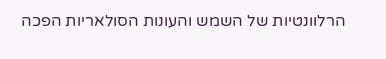הרלוונטיות של השמש והעונות הסולאריות הפכה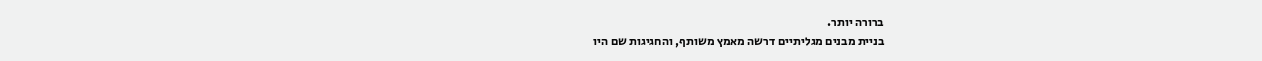ברורה יותר.
בניית מבנים מגליתיים דרשה מאמץ משותף, והחגיגות שם היו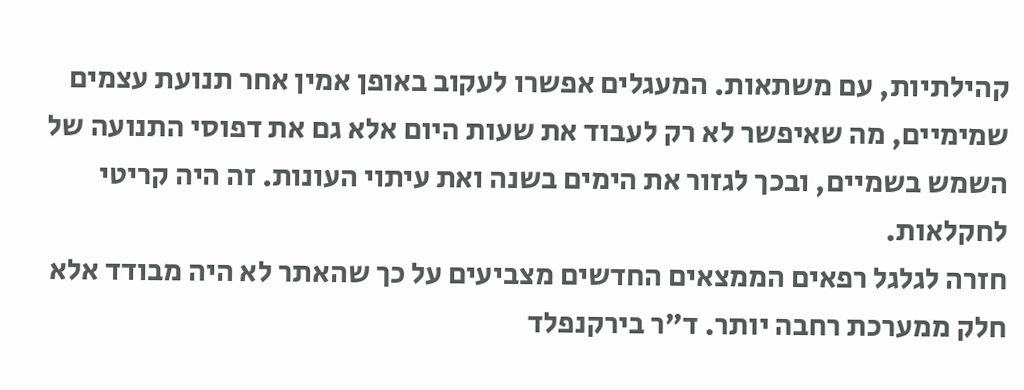קהילתיות, עם משתאות. המעגלים אפשרו לעקוב באופן אמין אחר תנועת עצמים שמימיים, מה שאיפשר לא רק לעבוד את שעות היום אלא גם את דפוסי התנועה של השמש בשמיים, ובכך לגזור את הימים בשנה ואת עיתוי העונות. זה היה קריטי לחקלאות.
חזרה לגלגל רפאים הממצאים החדשים מצביעים על כך שהאתר לא היה מבודד אלא חלק ממערכת רחבה יותר. ד"ר בירקנפלד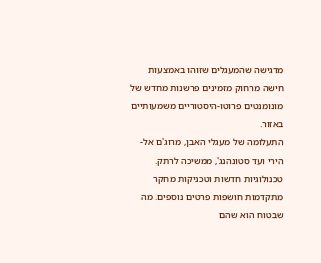מדגישה שהמעגלים שזוהו באמצעות חישה מרחוק מזמינים פרשנות מחדש של מונומנטים פרוטו-היסטוריים משמעותיים באזור.
התעלומה של מעגלי האבן, מרוג'ם אל-הירי ועד סטונהנג', ממשיכה לרתק. טכנולוגיות חדשות וטכניקות מחקר מתקדמות חושפות פרטים נוספים. מה שבטוח הוא שהם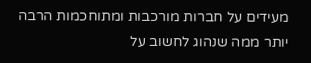מעידים על חברות מורכבות ומתוחכמות הרבה יותר ממה שנהוג לחשוב על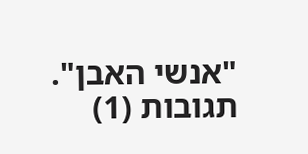"אנשי האבן".
תגובות (1)